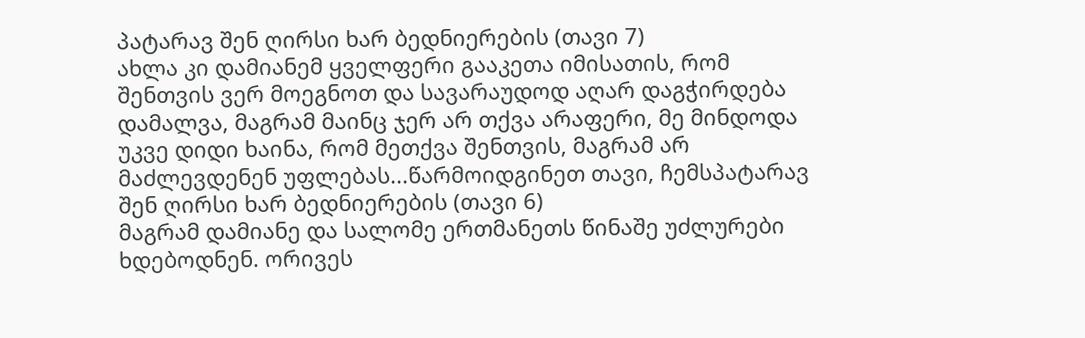პატარავ შენ ღირსი ხარ ბედნიერების (თავი 7)
ახლა კი დამიანემ ყველფერი გააკეთა იმისათის, რომ შენთვის ვერ მოეგნოთ და სავარაუდოდ აღარ დაგჭირდება დამალვა, მაგრამ მაინც ჯერ არ თქვა არაფერი, მე მინდოდა უკვე დიდი ხაინა, რომ მეთქვა შენთვის, მაგრამ არ მაძლევდენენ უფლებას...წარმოიდგინეთ თავი, ჩემსპატარავ შენ ღირსი ხარ ბედნიერების (თავი 6)
მაგრამ დამიანე და სალომე ერთმანეთს წინაშე უძლურები ხდებოდნენ. ორივეს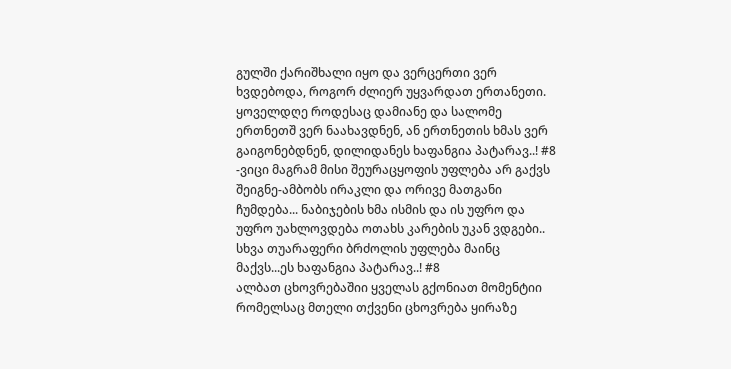გულში ქარიშხალი იყო და ვერცერთი ვერ ხვდებოდა, როგორ ძლიერ უყვარდათ ერთანეთი. ყოველდღე როდესაც დამიანე და სალომე ერთნეთშ ვერ ნაახავდნენ, ან ერთნეთის ხმას ვერ გაიგონებდნენ, დილიდანეს ხაფანგია პატარავ..! #8
-ვიცი მაგრამ მისი შეურაცყოფის უფლება არ გაქვს შეიგნე-ამბობს ირაკლი და ორივე მათგანი ჩუმდება... ნაბიჯების ხმა ისმის და ის უფრო და უფრო უახლოვდება ოთახს კარების უკან ვდგები.. სხვა თუარაფერი ბრძოლის უფლება მაინც მაქვს...ეს ხაფანგია პატარავ..! #8
ალბათ ცხოვრებაშიი ყველას გქონიათ მომენტიი რომელსაც მთელი თქვენი ცხოვრება ყირაზე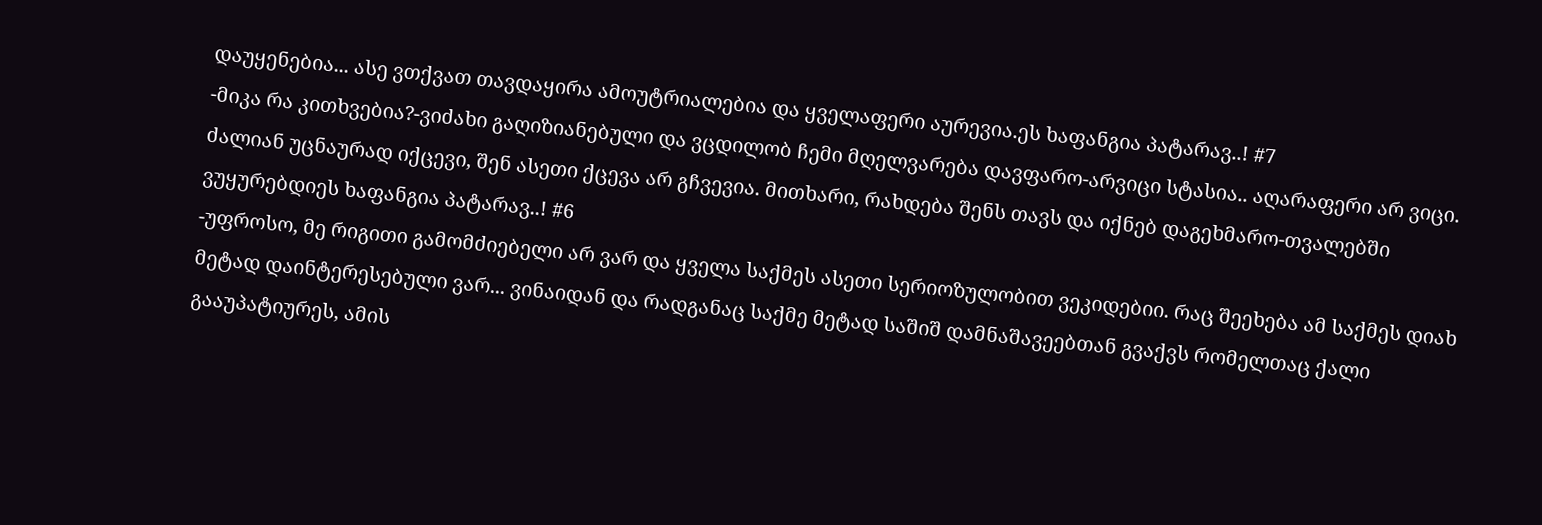დაუყენებია... ასე ვთქვათ თავდაყირა ამოუტრიალებია და ყველაფერი აურევია.ეს ხაფანგია პატარავ..! #7
-მიკა რა კითხვებია?-ვიძახი გაღიზიანებული და ვცდილობ ჩემი მღელვარება დავფარო-არვიცი სტასია.. აღარაფერი არ ვიცი. ძალიან უცნაურად იქცევი, შენ ასეთი ქცევა არ გჩვევია. მითხარი, რახდება შენს თავს და იქნებ დაგეხმარო-თვალებში ვუყურებდიეს ხაფანგია პატარავ..! #6
-უფროსო, მე რიგითი გამომძიებელი არ ვარ და ყველა საქმეს ასეთი სერიოზულობით ვეკიდებიი. რაც შეეხება ამ საქმეს დიახ მეტად დაინტერესებული ვარ... ვინაიდან და რადგანაც საქმე მეტად საშიშ დამნაშავეებთან გვაქვს რომელთაც ქალი გააუპატიურეს, ამის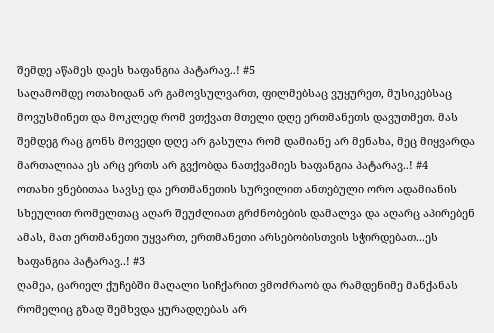შემდე აწამეს დაეს ხაფანგია პატარავ..! #5
საღამომდე ოთახიდან არ გამოვსულვართ, ფილმებსაც ვუყურეთ, მუსიკებსაც მოვუსმინეთ და მოკლედ რომ ვთქვათ მთელი დღე ერთმანეთს დავუთმეთ. მას შემდეგ რაც გონს მოვედი დღე არ გასულა რომ დამიანე არ მენახა, მეც მიყვარდა მართალიაა ეს არც ერთს არ გვქობდა ნათქვამიეს ხაფანგია პატარავ..! #4
ოთახი ვნებითაა სავსე და ერთმანეთის სურვილით ანთებული ორო ადამიანის სხეულით რომელთაც აღარ შეუძლიათ გრძნობების დამალვა და აღარც აპირებენ ამას, მათ ერთმანეთი უყვართ, ერთმანეთი არსებობისთვის სჭირდებათ...ეს ხაფანგია პატარავ..! #3
ღამეა, ცარიელ ქუჩებში მაღალი სიჩქარით ვმოძრაობ და რამდენიმე მანქანას რომელიც გზად შემხვდა ყურადღებას არ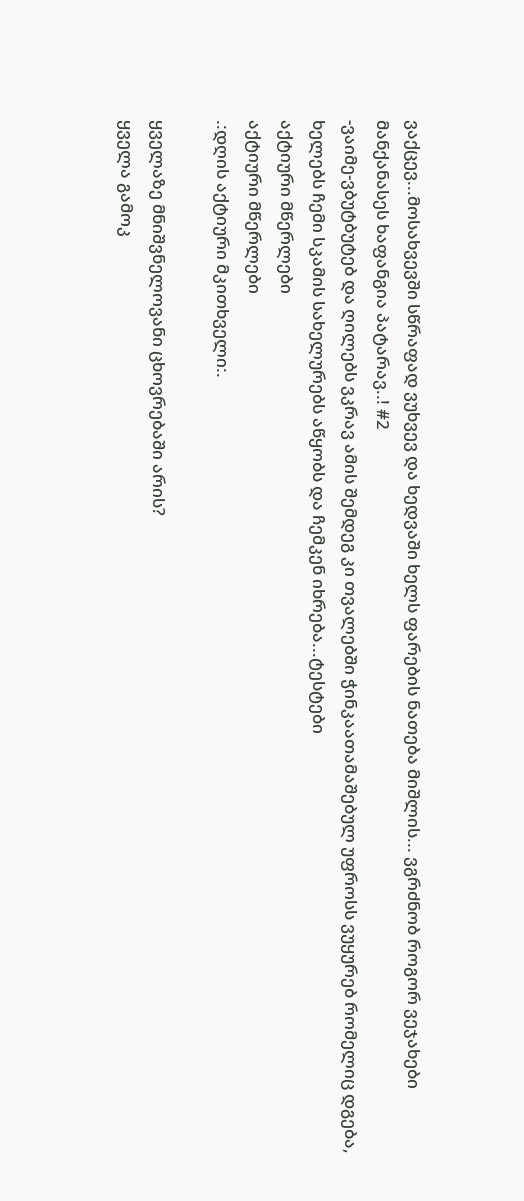ვაქცევ...მოსახვევში სწრაფად ვუხვევ და ხედვაში ხელს ფარების ნათება მიშლის... ვგრძნობ როგორ ვეჯახები მანქანასეს ხაფანგია პატარავ..! #2
-ვაიმე-ვბუტბუტებ და ღილებს ვკრავ ამის შემდეგ კი თვალებში ჭინკაათამაშებულ უფროსს ვუყურებ რომელიც დგება, ხელებს ჩემი სკამის სახელურებს აწყობს და ჩემკენ იხრება...ტესტები
აქტიური მწერლები
აქტიური მწერლები
.:დღის აქტიური მკითხველი:.

ყველაზე მნიშვნელოვანი ცხოვრებაში არის?
ყველა გამოკ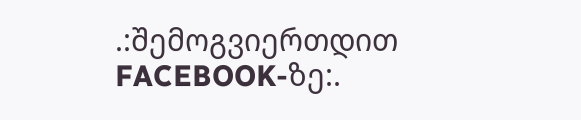.:შემოგვიერთდით FACEBOOK-ზე:.